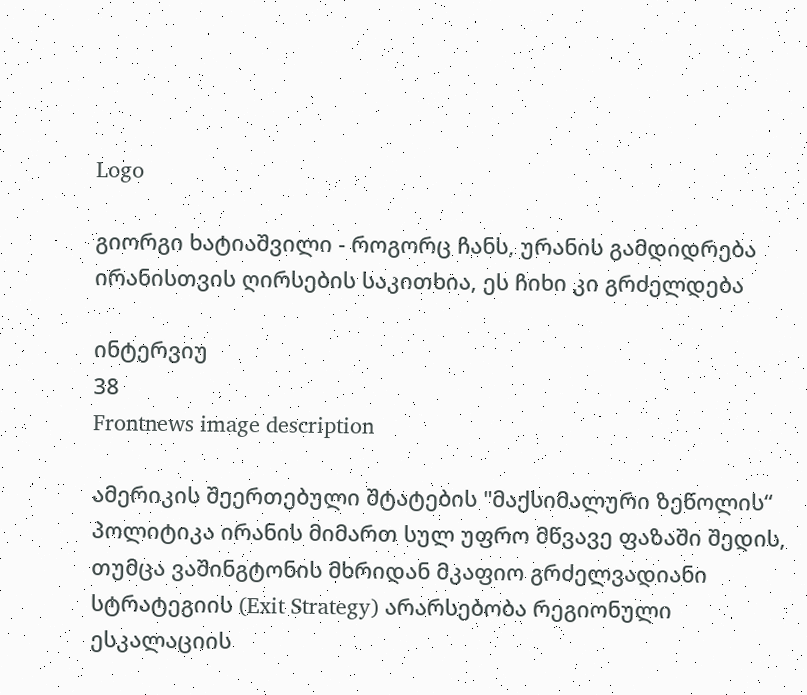Logo

გიორგი ხატიაშვილი - როგორც ჩანს, ურანის გამდიდრება ირანისთვის ღირსების საკითხია, ეს ჩიხი კი გრძელდება

ინტერვიუ
38
Frontnews image description

ამერიკის შეერთებული შტატების "მაქსიმალური ზეწოლის“ პოლიტიკა ირანის მიმართ სულ უფრო მწვავე ფაზაში შედის, თუმცა ვაშინგტონის მხრიდან მკაფიო გრძელვადიანი სტრატეგიის (Exit Strategy) არარსებობა რეგიონული ესკალაციის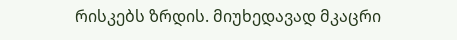რისკებს ზრდის. მიუხედავად მკაცრი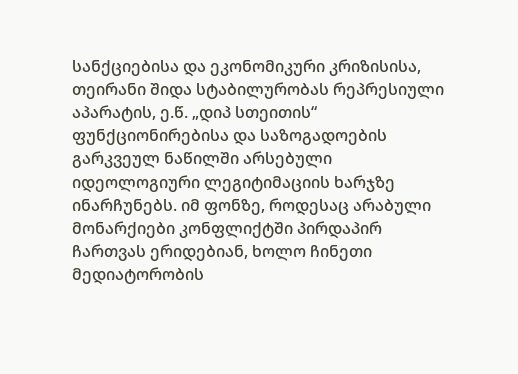სანქციებისა და ეკონომიკური კრიზისისა, თეირანი შიდა სტაბილურობას რეპრესიული აპარატის, ე.წ. „დიპ სთეითის“ ფუნქციონირებისა და საზოგადოების გარკვეულ ნაწილში არსებული იდეოლოგიური ლეგიტიმაციის ხარჯზე ინარჩუნებს. იმ ფონზე, როდესაც არაბული მონარქიები კონფლიქტში პირდაპირ ჩართვას ერიდებიან, ხოლო ჩინეთი მედიატორობის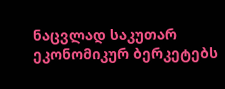ნაცვლად საკუთარ ეკონომიკურ ბერკეტებს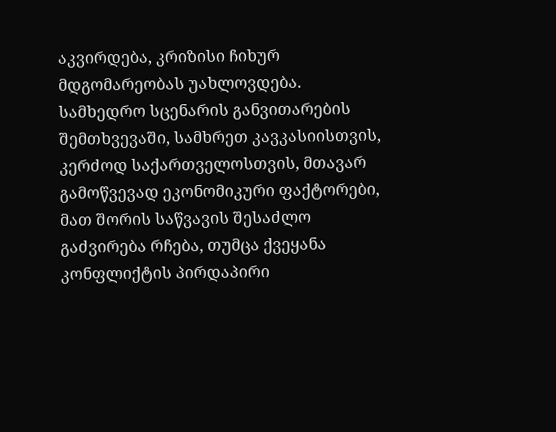აკვირდება, კრიზისი ჩიხურ მდგომარეობას უახლოვდება. სამხედრო სცენარის განვითარების შემთხვევაში, სამხრეთ კავკასიისთვის, კერძოდ საქართველოსთვის, მთავარ გამოწვევად ეკონომიკური ფაქტორები, მათ შორის საწვავის შესაძლო გაძვირება რჩება, თუმცა ქვეყანა კონფლიქტის პირდაპირი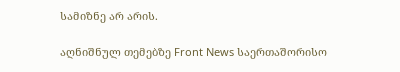სამიზნე არ არის.

აღნიშნულ თემებზე Front News საერთაშორისო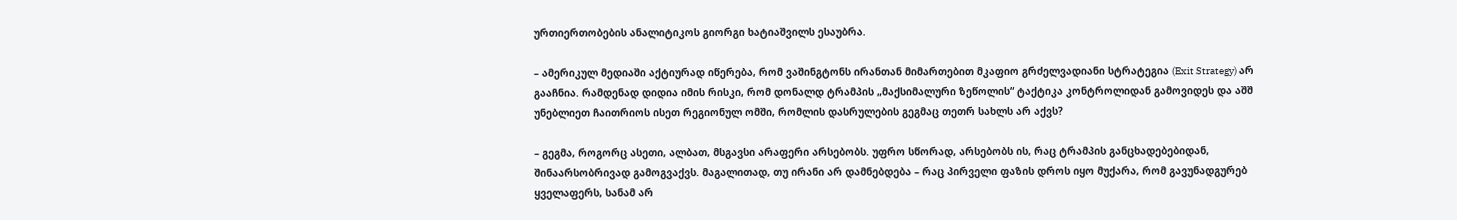ურთიერთობების ანალიტიკოს გიორგი ხატიაშვილს ესაუბრა.

– ამერიკულ მედიაში აქტიურად იწერება, რომ ვაშინგტონს ირანთან მიმართებით მკაფიო გრძელვადიანი სტრატეგია (Exit Strategy) არ გააჩნია. რამდენად დიდია იმის რისკი, რომ დონალდ ტრამპის „მაქსიმალური ზეწოლის“ ტაქტიკა კონტროლიდან გამოვიდეს და აშშ უნებლიეთ ჩაითრიოს ისეთ რეგიონულ ომში, რომლის დასრულების გეგმაც თეთრ სახლს არ აქვს?

– გეგმა, როგორც ასეთი, ალბათ, მსგავსი არაფერი არსებობს. უფრო სწორად, არსებობს ის, რაც ტრამპის განცხადებებიდან, შინაარსობრივად გამოგვაქვს. მაგალითად, თუ ირანი არ დამნებდება – რაც პირველი ფაზის დროს იყო მუქარა, რომ გავუნადგურებ ყველაფერს, სანამ არ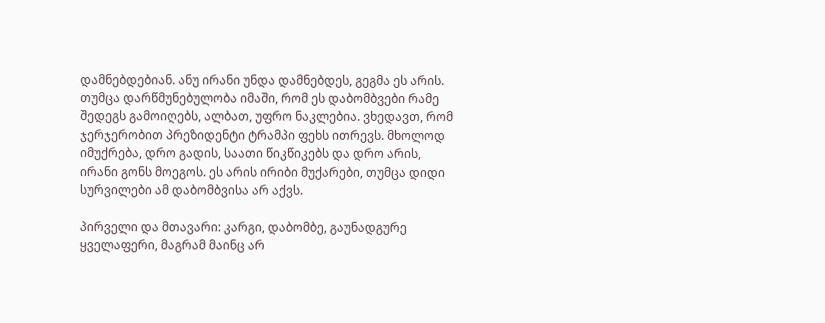დამნებდებიან. ანუ ირანი უნდა დამნებდეს, გეგმა ეს არის. თუმცა დარწმუნებულობა იმაში, რომ ეს დაბომბვები რამე შედეგს გამოიღებს, ალბათ, უფრო ნაკლებია. ვხედავთ, რომ ჯერჯერობით პრეზიდენტი ტრამპი ფეხს ითრევს. მხოლოდ იმუქრება, დრო გადის, საათი წიკწიკებს და დრო არის, ირანი გონს მოეგოს. ეს არის ირიბი მუქარები, თუმცა დიდი სურვილები ამ დაბომბვისა არ აქვს.

პირველი და მთავარი: კარგი, დაბომბე, გაუნადგურე ყველაფერი, მაგრამ მაინც არ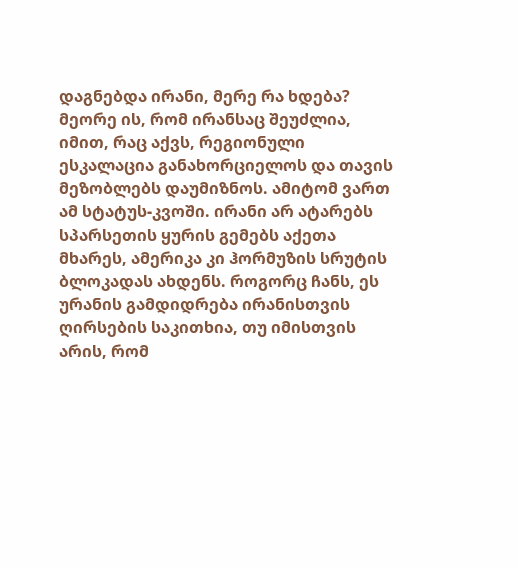დაგნებდა ირანი, მერე რა ხდება? მეორე ის, რომ ირანსაც შეუძლია, იმით, რაც აქვს, რეგიონული ესკალაცია განახორციელოს და თავის მეზობლებს დაუმიზნოს. ამიტომ ვართ ამ სტატუს-კვოში. ირანი არ ატარებს სპარსეთის ყურის გემებს აქეთა მხარეს, ამერიკა კი ჰორმუზის სრუტის ბლოკადას ახდენს. როგორც ჩანს, ეს ურანის გამდიდრება ირანისთვის ღირსების საკითხია, თუ იმისთვის არის, რომ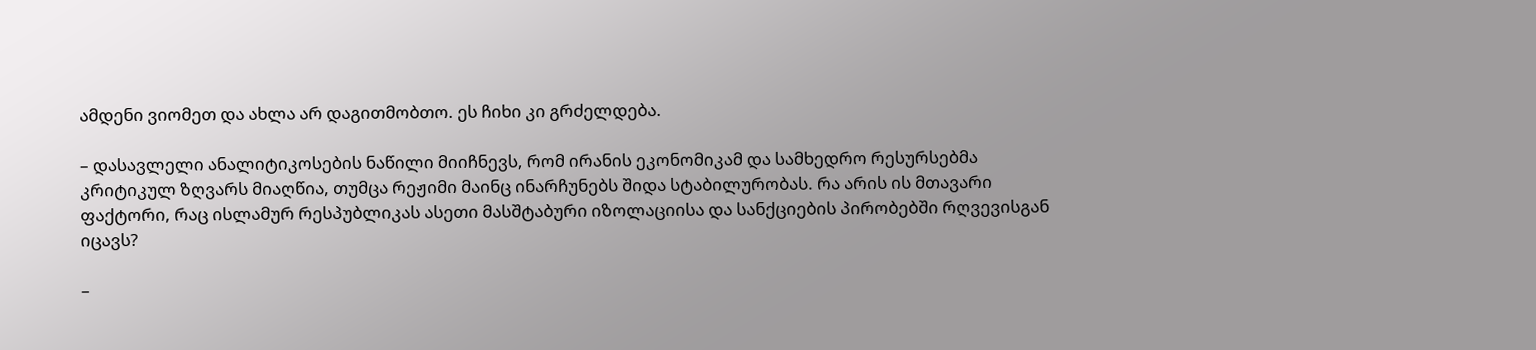ამდენი ვიომეთ და ახლა არ დაგითმობთო. ეს ჩიხი კი გრძელდება.

– დასავლელი ანალიტიკოსების ნაწილი მიიჩნევს, რომ ირანის ეკონომიკამ და სამხედრო რესურსებმა კრიტიკულ ზღვარს მიაღწია, თუმცა რეჟიმი მაინც ინარჩუნებს შიდა სტაბილურობას. რა არის ის მთავარი ფაქტორი, რაც ისლამურ რესპუბლიკას ასეთი მასშტაბური იზოლაციისა და სანქციების პირობებში რღვევისგან იცავს?

–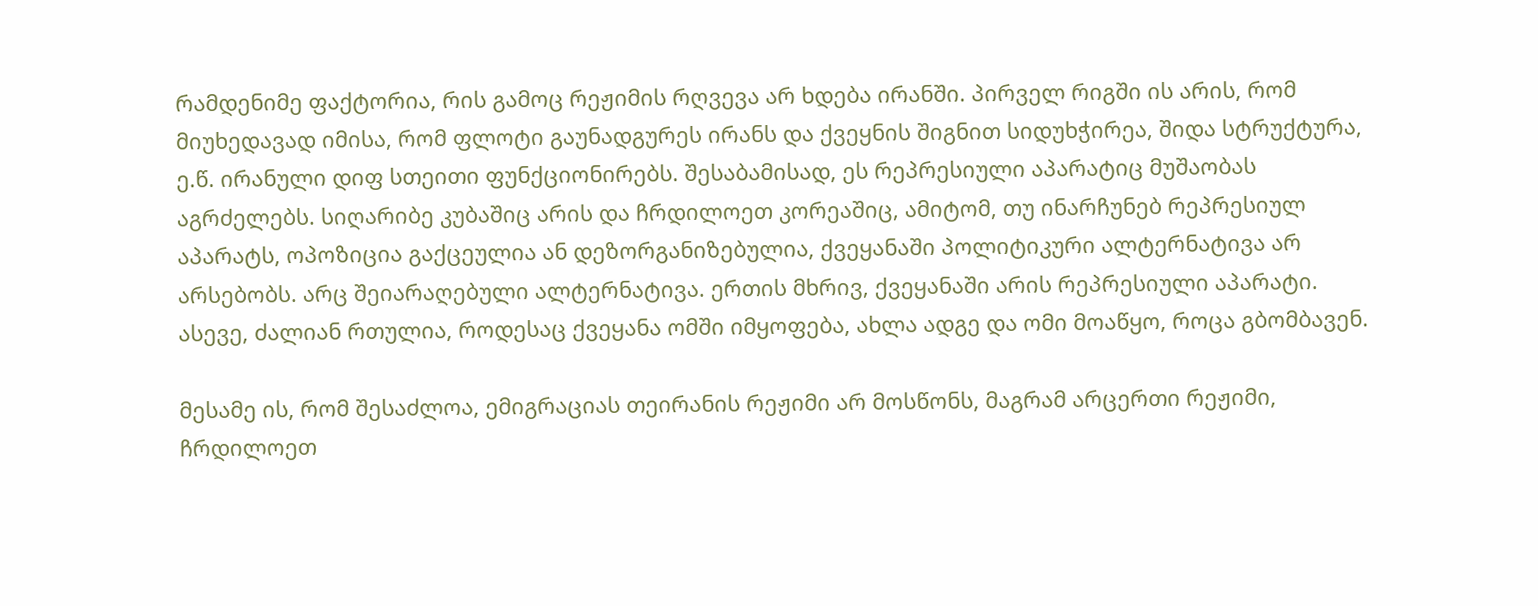რამდენიმე ფაქტორია, რის გამოც რეჟიმის რღვევა არ ხდება ირანში. პირველ რიგში ის არის, რომ მიუხედავად იმისა, რომ ფლოტი გაუნადგურეს ირანს და ქვეყნის შიგნით სიდუხჭირეა, შიდა სტრუქტურა, ე.წ. ირანული დიფ სთეითი ფუნქციონირებს. შესაბამისად, ეს რეპრესიული აპარატიც მუშაობას აგრძელებს. სიღარიბე კუბაშიც არის და ჩრდილოეთ კორეაშიც, ამიტომ, თუ ინარჩუნებ რეპრესიულ აპარატს, ოპოზიცია გაქცეულია ან დეზორგანიზებულია, ქვეყანაში პოლიტიკური ალტერნატივა არ არსებობს. არც შეიარაღებული ალტერნატივა. ერთის მხრივ, ქვეყანაში არის რეპრესიული აპარატი. ასევე, ძალიან რთულია, როდესაც ქვეყანა ომში იმყოფება, ახლა ადგე და ომი მოაწყო, როცა გბომბავენ.

მესამე ის, რომ შესაძლოა, ემიგრაციას თეირანის რეჟიმი არ მოსწონს, მაგრამ არცერთი რეჟიმი, ჩრდილოეთ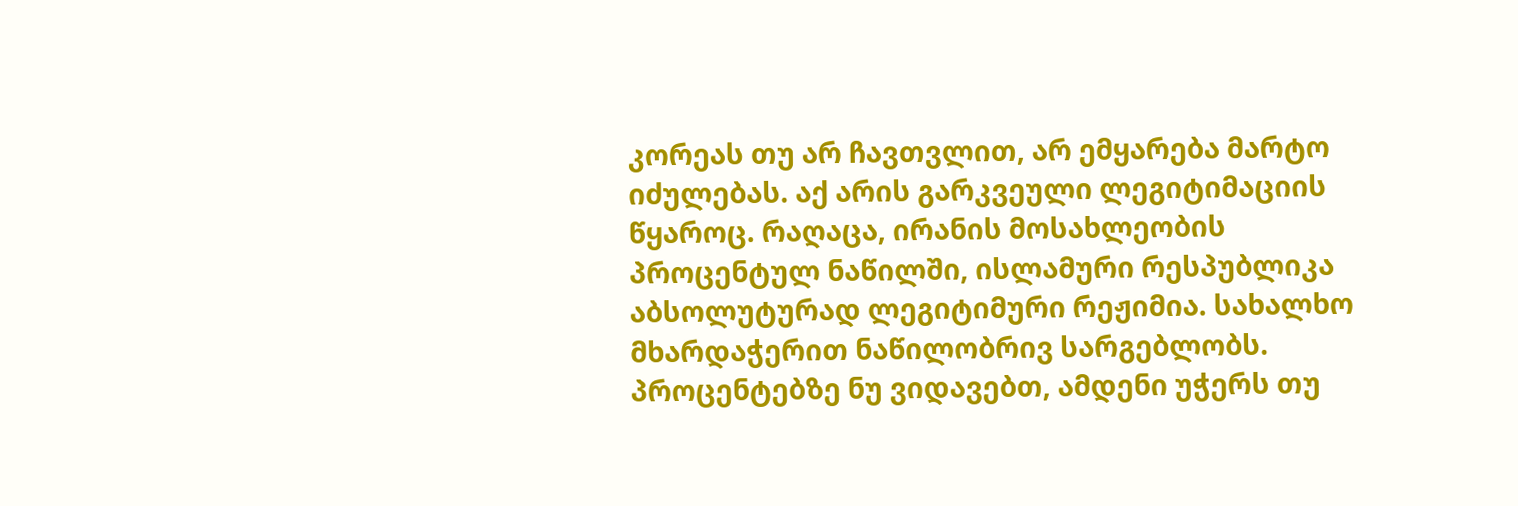კორეას თუ არ ჩავთვლით, არ ემყარება მარტო იძულებას. აქ არის გარკვეული ლეგიტიმაციის წყაროც. რაღაცა, ირანის მოსახლეობის პროცენტულ ნაწილში, ისლამური რესპუბლიკა აბსოლუტურად ლეგიტიმური რეჟიმია. სახალხო მხარდაჭერით ნაწილობრივ სარგებლობს. პროცენტებზე ნუ ვიდავებთ, ამდენი უჭერს თუ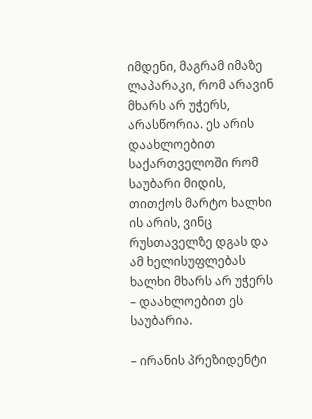იმდენი, მაგრამ იმაზე ლაპარაკი, რომ არავინ მხარს არ უჭერს, არასწორია. ეს არის დაახლოებით საქართველოში რომ საუბარი მიდის, თითქოს მარტო ხალხი ის არის, ვინც რუსთაველზე დგას და ამ ხელისუფლებას ხალხი მხარს არ უჭერს – დაახლოებით ეს საუბარია.

– ირანის პრეზიდენტი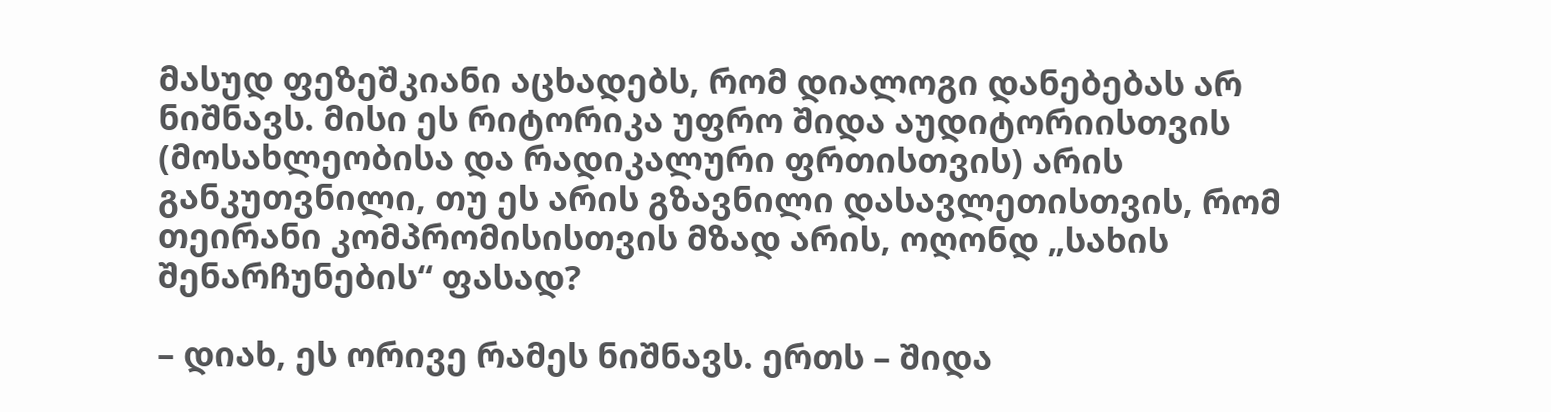მასუდ ფეზეშკიანი აცხადებს, რომ დიალოგი დანებებას არ ნიშნავს. მისი ეს რიტორიკა უფრო შიდა აუდიტორიისთვის (მოსახლეობისა და რადიკალური ფრთისთვის) არის განკუთვნილი, თუ ეს არის გზავნილი დასავლეთისთვის, რომ თეირანი კომპრომისისთვის მზად არის, ოღონდ „სახის შენარჩუნების“ ფასად?

– დიახ, ეს ორივე რამეს ნიშნავს. ერთს – შიდა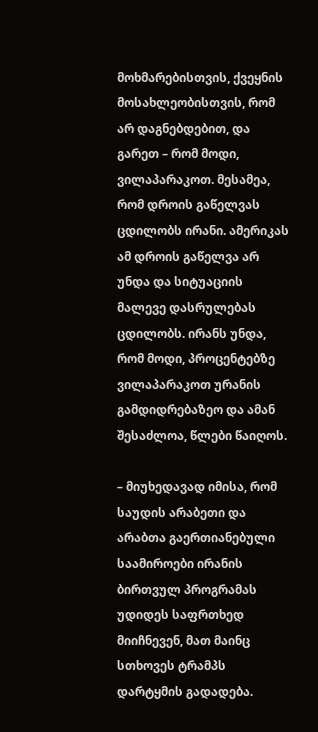მოხმარებისთვის, ქვეყნის მოსახლეობისთვის, რომ არ დაგნებდებით, და გარეთ – რომ მოდი, ვილაპარაკოთ. მესამეა, რომ დროის გაწელვას ცდილობს ირანი. ამერიკას ამ დროის გაწელვა არ უნდა და სიტუაციის მალევე დასრულებას ცდილობს. ირანს უნდა, რომ მოდი, პროცენტებზე ვილაპარაკოთ ურანის გამდიდრებაზეო და ამან შესაძლოა, წლები წაიღოს.

– მიუხედავად იმისა, რომ საუდის არაბეთი და არაბთა გაერთიანებული საამიროები ირანის ბირთვულ პროგრამას უდიდეს საფრთხედ მიიჩნევენ, მათ მაინც სთხოვეს ტრამპს დარტყმის გადადება.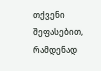თქვენი შეფასებით, რამდენად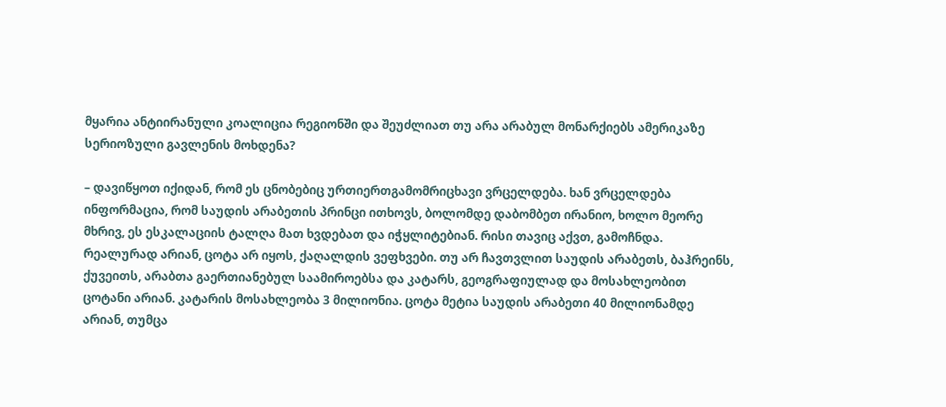მყარია ანტიირანული კოალიცია რეგიონში და შეუძლიათ თუ არა არაბულ მონარქიებს ამერიკაზე სერიოზული გავლენის მოხდენა?

– დავიწყოთ იქიდან, რომ ეს ცნობებიც ურთიერთგამომრიცხავი ვრცელდება. ხან ვრცელდება ინფორმაცია, რომ საუდის არაბეთის პრინცი ითხოვს, ბოლომდე დაბომბეთ ირანიო, ხოლო მეორე მხრივ, ეს ესკალაციის ტალღა მათ ხვდებათ და იჭყლიტებიან. რისი თავიც აქვთ, გამოჩნდა. რეალურად არიან, ცოტა არ იყოს, ქაღალდის ვეფხვები. თუ არ ჩავთვლით საუდის არაბეთს, ბაჰრეინს, ქუვეითს, არაბთა გაერთიანებულ საამიროებსა და კატარს, გეოგრაფიულად და მოსახლეობით ცოტანი არიან. კატარის მოსახლეობა 3 მილიონია. ცოტა მეტია საუდის არაბეთი 40 მილიონამდე არიან, თუმცა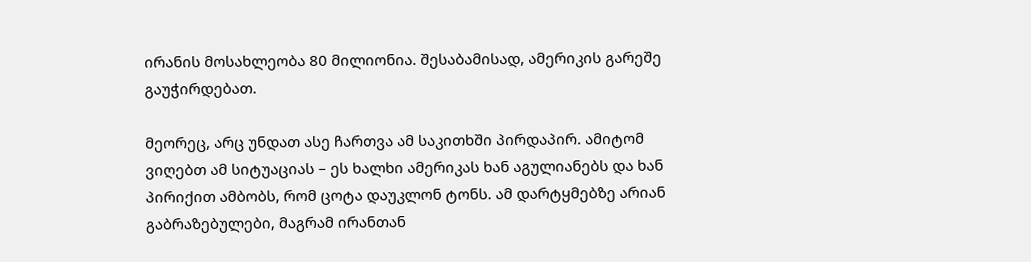ირანის მოსახლეობა 80 მილიონია. შესაბამისად, ამერიკის გარეშე გაუჭირდებათ.

მეორეც, არც უნდათ ასე ჩართვა ამ საკითხში პირდაპირ. ამიტომ ვიღებთ ამ სიტუაციას – ეს ხალხი ამერიკას ხან აგულიანებს და ხან პირიქით ამბობს, რომ ცოტა დაუკლონ ტონს. ამ დარტყმებზე არიან გაბრაზებულები, მაგრამ ირანთან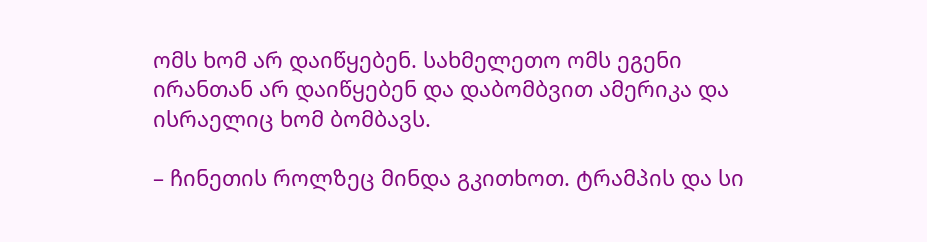ომს ხომ არ დაიწყებენ. სახმელეთო ომს ეგენი ირანთან არ დაიწყებენ და დაბომბვით ამერიკა და ისრაელიც ხომ ბომბავს.

– ჩინეთის როლზეც მინდა გკითხოთ. ტრამპის და სი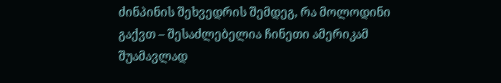ძინპინის შეხვედრის შემდეგ, რა მოლოდინი გაქვთ – შესაძლებელია ჩინეთი ამერიკამ შუამავლად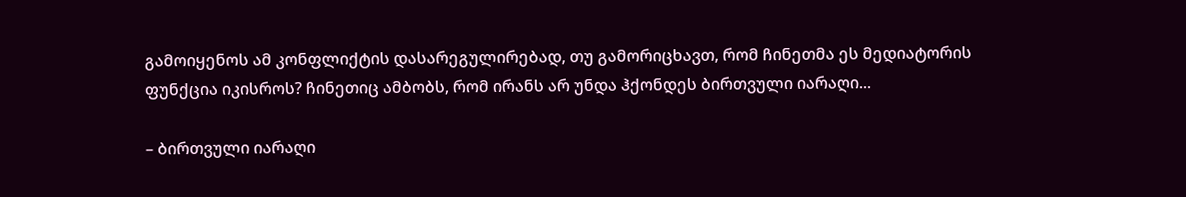გამოიყენოს ამ კონფლიქტის დასარეგულირებად, თუ გამორიცხავთ, რომ ჩინეთმა ეს მედიატორის ფუნქცია იკისროს? ჩინეთიც ამბობს, რომ ირანს არ უნდა ჰქონდეს ბირთვული იარაღი...

– ბირთვული იარაღი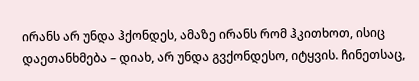ირანს არ უნდა ჰქონდეს, ამაზე ირანს რომ ჰკითხოთ, ისიც დაეთანხმება – დიახ, არ უნდა გვქონდესო, იტყვის. ჩინეთსაც,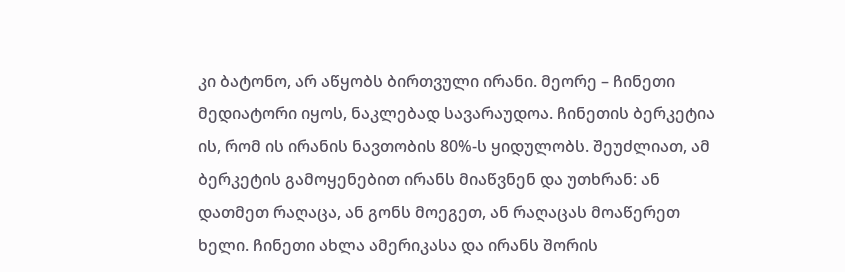კი ბატონო, არ აწყობს ბირთვული ირანი. მეორე – ჩინეთი მედიატორი იყოს, ნაკლებად სავარაუდოა. ჩინეთის ბერკეტია ის, რომ ის ირანის ნავთობის 80%-ს ყიდულობს. შეუძლიათ, ამ ბერკეტის გამოყენებით ირანს მიაწვნენ და უთხრან: ან დათმეთ რაღაცა, ან გონს მოეგეთ, ან რაღაცას მოაწერეთ ხელი. ჩინეთი ახლა ამერიკასა და ირანს შორის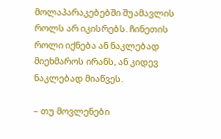მოლაპარაკებებში შუამავლის როლს არ იკისრებს. ჩინეთის როლი იქნება ან ნაკლებად მიეხმაროს ირანს, ან კიდევ ნაკლებად მიაწვეს.

– თუ მოვლენები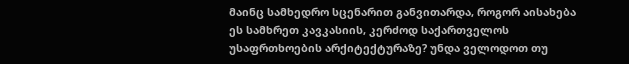მაინც სამხედრო სცენარით განვითარდა, როგორ აისახება ეს სამხრეთ კავკასიის, კერძოდ საქართველოს უსაფრთხოების არქიტექტურაზე? უნდა ველოდოთ თუ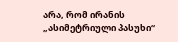არა, რომ ირანის „ასიმეტრიული პასუხი“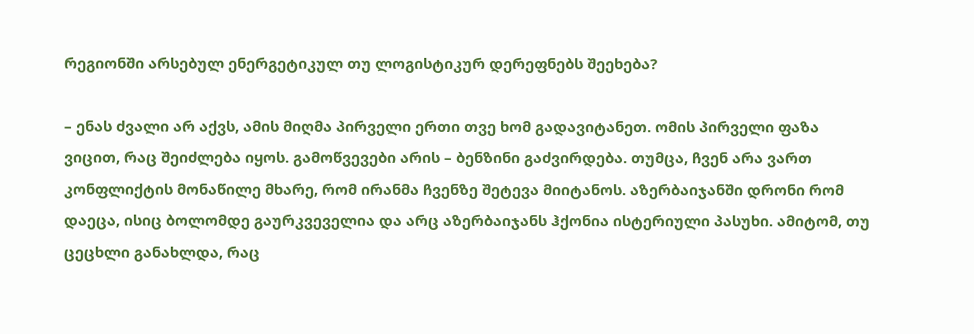რეგიონში არსებულ ენერგეტიკულ თუ ლოგისტიკურ დერეფნებს შეეხება?

– ენას ძვალი არ აქვს, ამის მიღმა პირველი ერთი თვე ხომ გადავიტანეთ. ომის პირველი ფაზა ვიცით, რაც შეიძლება იყოს. გამოწვევები არის – ბენზინი გაძვირდება. თუმცა, ჩვენ არა ვართ კონფლიქტის მონაწილე მხარე, რომ ირანმა ჩვენზე შეტევა მიიტანოს. აზერბაიჯანში დრონი რომ დაეცა, ისიც ბოლომდე გაურკვეველია და არც აზერბაიჯანს ჰქონია ისტერიული პასუხი. ამიტომ, თუ ცეცხლი განახლდა, რაც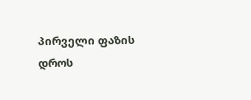პირველი ფაზის დროს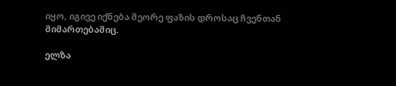იყო, იგივე იქნება მეორე ფაზის დროსაც ჩვენთან მიმართებაშიც.

ელზა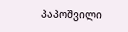პაპოშვილი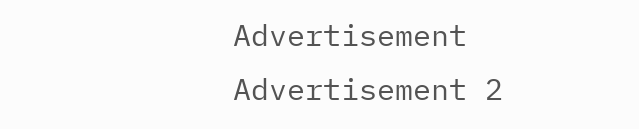Advertisement
Advertisement 2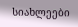სიახლეები